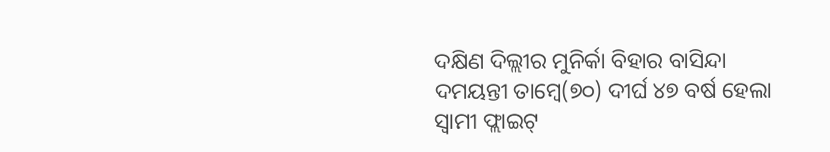ଦକ୍ଷିଣ ଦିଲ୍ଲୀର ମୁନିର୍କା ବିହାର ବାସିନ୍ଦା ଦମୟନ୍ତୀ ତାମ୍ବେ(୭୦) ଦୀର୍ଘ ୪୭ ବର୍ଷ ହେଲା ସ୍ବାମୀ ଫ୍ଲାଇଟ୍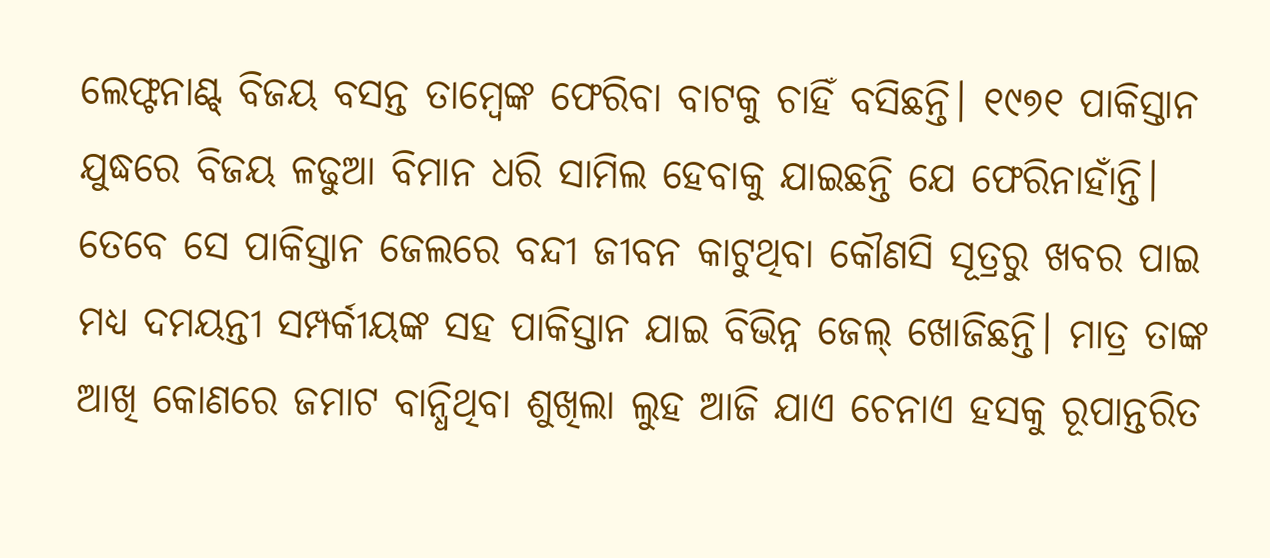ଲେଫ୍ଟନାଣ୍ଟ୍ ବିଜୟ ବସନ୍ତ ତାମ୍ବେଙ୍କ ଫେରିବା ବାଟକୁ ଚାହିଁ ବସିଛନ୍ତି। ୧୯୭୧ ପାକିସ୍ତାନ ଯୁଦ୍ଧରେ ବିଜୟ ଳଢୁଆ ବିମାନ ଧରି ସାମିଲ ହେବାକୁ ଯାଇଛନ୍ତି ଯେ ଫେରିନାହାଁନ୍ତି। ତେବେ ସେ ପାକିସ୍ତାନ ଜେଲରେ ବନ୍ଦୀ ଜୀବନ କାଟୁଥିବା କୌଣସି ସୂତ୍ରରୁ ଖବର ପାଇ ମଧ୍ୟ ଦମୟନ୍ତୀ ସମ୍ପର୍କୀୟଙ୍କ ସହ ପାକିସ୍ତାନ ଯାଇ ବିଭିନ୍ନ ଜେଲ୍ ଖୋଜିଛନ୍ତି। ମାତ୍ର ତାଙ୍କ ଆଖି କୋଣରେ ଜମାଟ ବାନ୍ଧିଥିବା ଶୁଖିଲା ଲୁହ ଆଜି ଯାଏ ଚେନାଏ ହସକୁ ରୂପାନ୍ତରିତ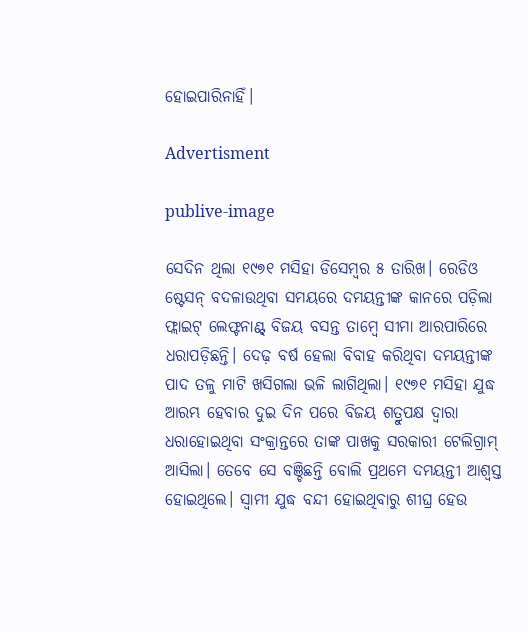ହୋଇପାରିନାହିଁ।

Advertisment

publive-image

ସେଦିନ ଥିଲା ୧୯୭୧ ମସିହା ଡିସେମ୍ବର ୫ ତାରିଖ। ରେଡିଓ ଷ୍ଟେସନ୍ ବଦଳାଉଥିବା ସମୟରେ ଦମୟନ୍ତୀଙ୍କ କାନରେ ପଡ଼ିଲା ଫ୍ଲାଇଟ୍ ଲେଫ୍ଟନାଣ୍ଟ୍ ବିଜୟ ବସନ୍ତ ତାମ୍ବେ ସୀମା ଆରପାରିରେ ଧରାପଡ଼ିଛନ୍ତି। ଦେଢ଼ ବର୍ଷ ହେଲା ବିବାହ କରିଥିବା ଦମୟନ୍ତୀଙ୍କ ପାଦ ତଳୁ ମାଟି ଖସିଗଲା ଭଳି ଲାଗିଥିଲା। ୧୯୭୧ ମସିହା ଯୁଦ୍ଧ ଆରମ୍ଭ ହେବାର ଦୁଇ ଦିନ ପରେ ବିଜୟ ଶତ୍ରୁପକ୍ଷ ଦ୍ୱାରା ଧରାହୋଇଥିବା ସଂକ୍ରାନ୍ତରେ ତାଙ୍କ ପାଖକୁ ସରକାରୀ ଟେଲିଗ୍ରାମ୍ ଆସିଲା। ତେବେ ସେ ବଞ୍ଚିଛନ୍ତି ବୋଲି ପ୍ରଥମେ ଦମୟନ୍ତୀ ଆଶ୍ୱସ୍ତ ହୋଇଥିଲେ। ସ୍ୱାମୀ ଯୁଦ୍ଧ ବନ୍ଦୀ ହୋଇଥିବାରୁ ଶୀଘ୍ର ହେଉ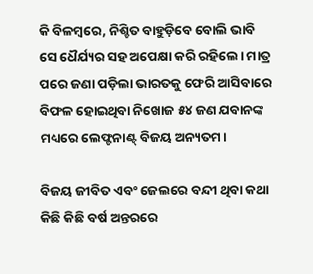କି ବିଳମ୍ବରେ, ନିଶ୍ଚିତ ବାହୁଡ଼ିବେ ବୋଲି ଭାବି ସେ ଧୈର୍ଯ୍ୟର ସହ ଅପେକ୍ଷା କରି ରହିଲେ। ମାତ୍ର ପରେ ଜଣା ପଡ଼ିଲା ଭାରତକୁ ଫେରି ଆସିବାରେ ବିଫଳ ହୋଇଥିବା ନିଖୋଜ ୫୪ ଜଣ ଯବାନଙ୍କ ମଧ୍ୟରେ ଲେଫ୍ଟନାଣ୍ଟ୍ ବିଜୟ ଅନ୍ୟତମ।

ବିଜୟ ଜୀବିତ ଏବଂ ଜେଲରେ ବନ୍ଦୀ ଥିବା କଥା କିଛି କିଛି ବର୍ଷ ଅନ୍ତରରେ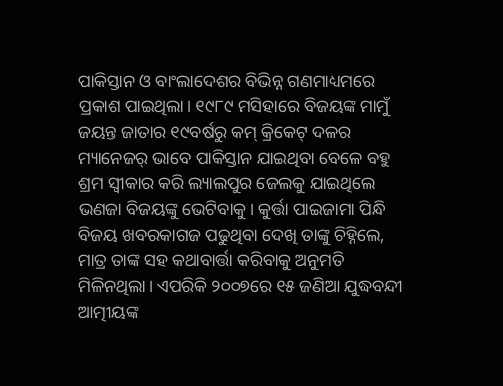ପାକିସ୍ତାନ ଓ ବାଂଲାଦେଶର ବିଭିନ୍ନ ଗଣମାଧ୍ୟମରେ ପ୍ରକାଶ ପାଇଥିଲା। ୧୯୮୯ ମସିହାରେ ବିଜୟଙ୍କ ମାମୁଁ ଜୟନ୍ତ ଜାତାର ୧୯ବର୍ଷରୁ କମ୍ କ୍ରିକେଟ୍ ଦଳର ମ୍ୟାନେଜର୍ ଭାବେ ପାକିସ୍ତାନ ଯାଇଥିବା ବେଳେ ବହୁ ଶ୍ରମ ସ୍ୱୀକାର କରି ଲ୍ୟାଲପୁର ଜେଲକୁ ଯାଇଥିଲେ ଭଣଜା ବିଜୟଙ୍କୁ ଭେଟିବାକୁ। କୁର୍ତ୍ତା ପାଇଜାମା ପିନ୍ଧି ବିଜୟ ଖବରକାଗଜ ପଢୁଥିବା ଦେଖି ତାଙ୍କୁ ଚିହ୍ନିଲେ, ମାତ୍ର ତାଙ୍କ ସହ କଥାବାର୍ତ୍ତା କରିବାକୁ ଅନୁମତି ମିଳିନଥିଲା। ଏପରିକି ୨୦୦୭ରେ ୧୫ ଜଣିଆ ଯୁଦ୍ଧବନ୍ଦୀ ଆତ୍ମୀୟଙ୍କ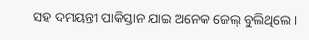ସହ ଦମୟନ୍ତୀ ପାକିସ୍ତାନ ଯାଇ ଅନେକ ଜେଲ୍ ବୁଲିଥିଲେ।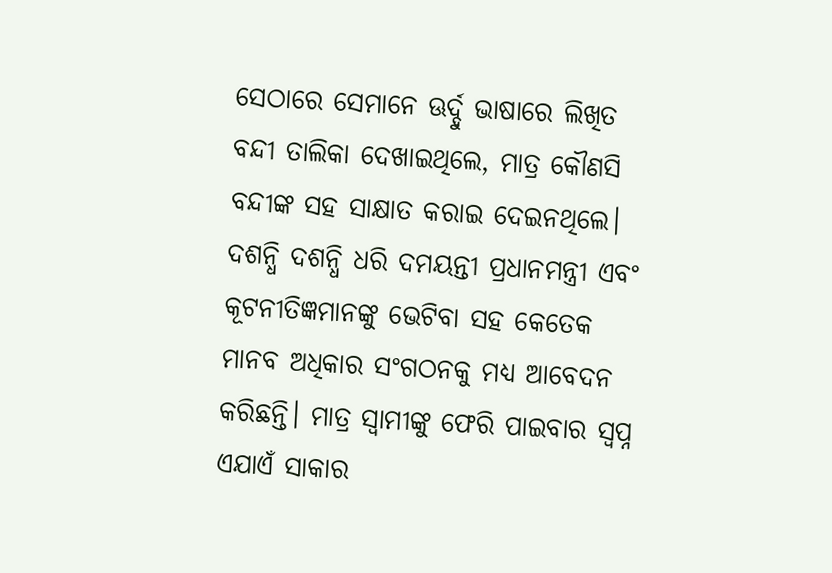ସେଠାରେ ସେମାନେ ଊର୍ଦ୍ଦୁ ଭାଷାରେ ଲିଖିତ ବନ୍ଦୀ ତାଲିକା ଦେଖାଇଥିଲେ, ମାତ୍ର କୌଣସି ବନ୍ଦୀଙ୍କ ସହ ସାକ୍ଷାତ କରାଇ ଦେଇନଥିଲେ। ଦଶନ୍ଧି ଦଶନ୍ଧି ଧରି ଦମୟନ୍ତୀ ପ୍ରଧାନମନ୍ତ୍ରୀ ଏବଂ କୂଟନୀତିଜ୍ଞମାନଙ୍କୁ ଭେଟିବା ସହ କେତେକ ମାନବ ଅଧିକାର ସଂଗଠନକୁ ମଧ୍ୟ ଆବେଦନ କରିଛନ୍ତି। ମାତ୍ର ସ୍ୱାମୀଙ୍କୁ ଫେରି ପାଇବାର ସ୍ବପ୍ନ ଏଯାଏଁ ସାକାର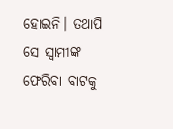ହୋଇନି। ତଥାପି ସେ ସ୍ୱାମୀଙ୍କ ଫେରିବା ବାଟକୁ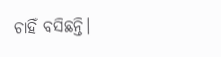ଚାହିଁ ବସିଛନ୍ତି।